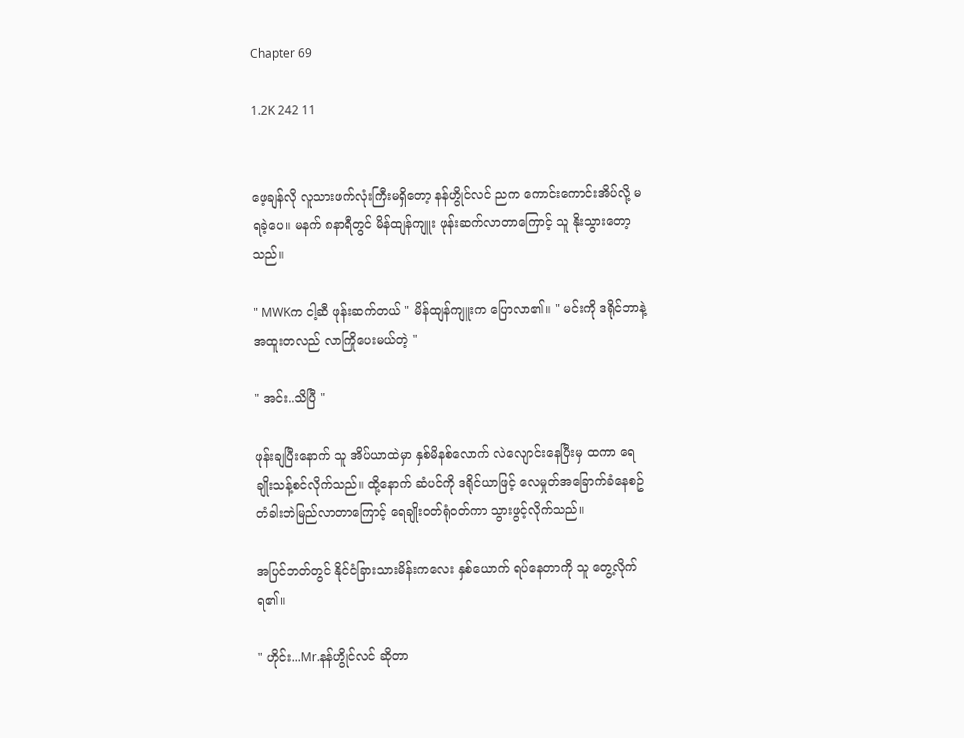Chapter 69

1.2K 242 11


ဖေ့ချန်လို လူသားဖက်လုံးကြီးမရှိတော့ နန်ဟွိုင်လင် ညက ကောင်းကောင်းအိပ်လို့ မရခဲ့ပေ။ မနက် ၈နာရီတွင် မိန်ထျန်ကျူး ဖုန်းဆက်လာတာကြောင့် သူ နိုးသွားတော့သည်။

" MWKက ငါ့ဆီ ဖုန်းဆက်တယ် " မိန်ထျန်ကျူးက ပြောလာ၏။ " မင်းကို ဒရိုင်ဘာနဲ့ အထူးတလည် လာကြိုပေးမယ်တဲ့ "

" အင်း..သိပြီ "

ဖုန်းချပြီးနောက် သူ အိပ်ယာထဲမှာ နှစ်မိနစ်လောက် လဲလျောင်းနေပြီးမှ ထကာ ရေချိုးသန့်စင်လိုက်သည်။ ထို့နောက် ဆံပင်ကို ဒရိုင်ယာဖြင့် လေမှုတ်အခြောက်ခံနေစဥ် တံခါးဘဲမြည်လာတာကြောင့် ရေချိုးဝတ်ရုံဝတ်ကာ သွားဖွင့်လိုက်သည်။

အပြင်ဘတ်တွင် နိုင်ငံခြားသားမိန်းကလေး နှစ်ယောက် ရပ်နေတာကို သူ တွေ့လိုက်ရ၏။

" ဟိုင်း...Mr.နန်ဟွိုင်လင် ဆိုတာ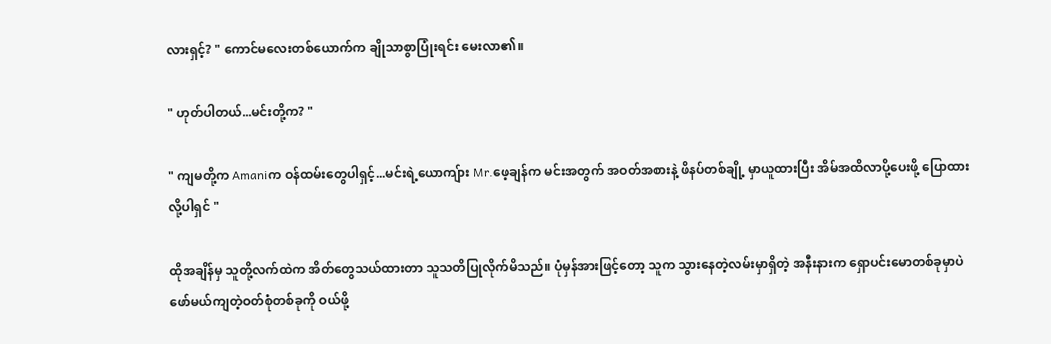လားရှင့်? " ကောင်မလေးတစ်ယောက်က ချိုသာစွာပြုံးရင်း မေးလာ၏။

" ဟုတ်ပါတယ်...မင်းတို့က? "

" ကျမတို့က Amaniက ဝန်ထမ်းတွေပါရှင့်...မင်းရဲ့ယောကျ်ား Mr.ဖေ့ချန်က မင်းအတွက် အဝတ်အစားနဲ့ ဖိနပ်တစ်ချို့ မှာယူထားပြီး အိမ်အထိလာပို့ပေးဖို့ ပြောထားလို့ပါရှင် "

ထိုအချိန်မှ သူတို့လက်ထဲက အိတ်တွေသယ်ထားတာ သူသတိပြုလိုက်မိသည်။ ပုံမှန်အားဖြင့်တော့ သူက သွားနေတဲ့လမ်းမှာရှိတဲ့ အနီးနားက ရှောပင်းမောတစ်ခုမှာပဲ ဖော်မယ်ကျတဲ့ဝတ်စုံတစ်ခုကို ဝယ်ဖို့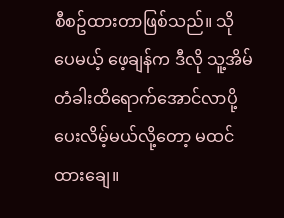စီစဥ်ထားတာဖြစ်သည်။ သိုပေမယ့် ဖေ့ချန်က ဒီလို သူ့အိမ်တံခါးထိရောက်အောင်လာပို့ပေးလိမ့်မယ်လို့တော့ မထင်ထားချေ။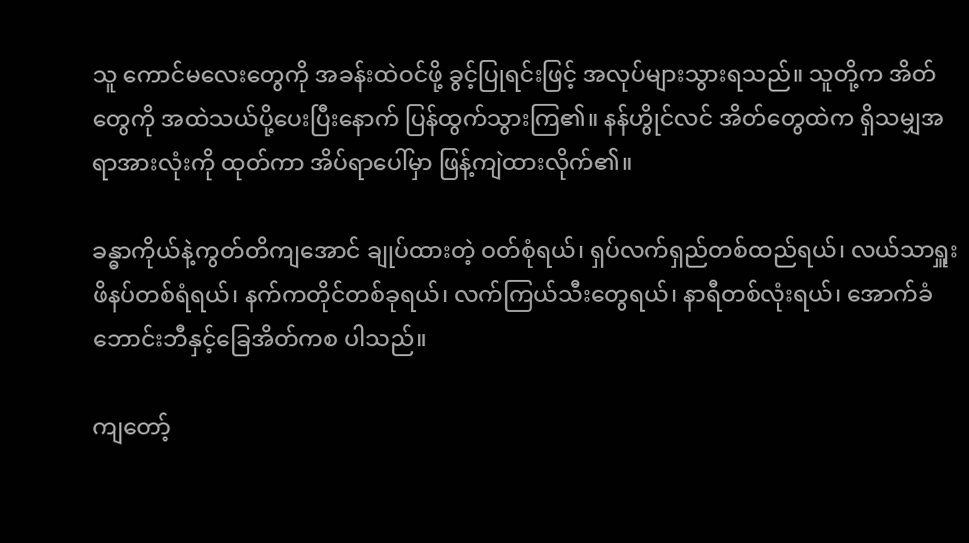သူ ကောင်မလေးတွေကို အခန်းထဲဝင်ဖို့ ခွင့်ပြုရင်းဖြင့် အလုပ်များသွားရသည်။ သူတို့က အိတ်တွေကို အထဲသယ်ပို့ပေးပြီးနောက် ပြန်ထွက်သွားကြ၏။ နန်ဟွိုင်လင် အိတ်တွေထဲက ရှိသမျှအရာအားလုံးကို ထုတ်ကာ အိပ်ရာပေါ်မှာ ဖြန့်ကျဲထားလိုက်၏။

ခန္ဓာကိုယ်နဲ့ကွတ်တိကျအောင် ချုပ်ထားတဲ့ ဝတ်စုံရယ်၊ ရှပ်လက်ရှည်တစ်ထည်ရယ်၊ လယ်သာရှူးဖိနပ်တစ်ရံရယ်၊ နက်ကတိုင်တစ်ခုရယ်၊ လက်ကြယ်သီးတွေရယ်၊ နာရီတစ်လုံးရယ်၊ အောက်ခံဘောင်းဘီနှင့်ခြေအိတ်ကစ ပါသည်။

ကျတော့်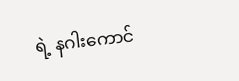ရဲ့ နဂါးကောင်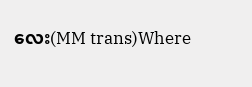လေး(MM trans)Where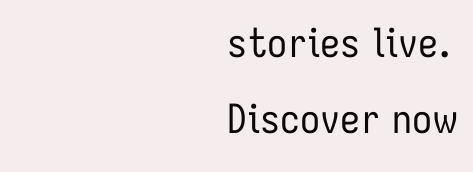stories live. Discover now